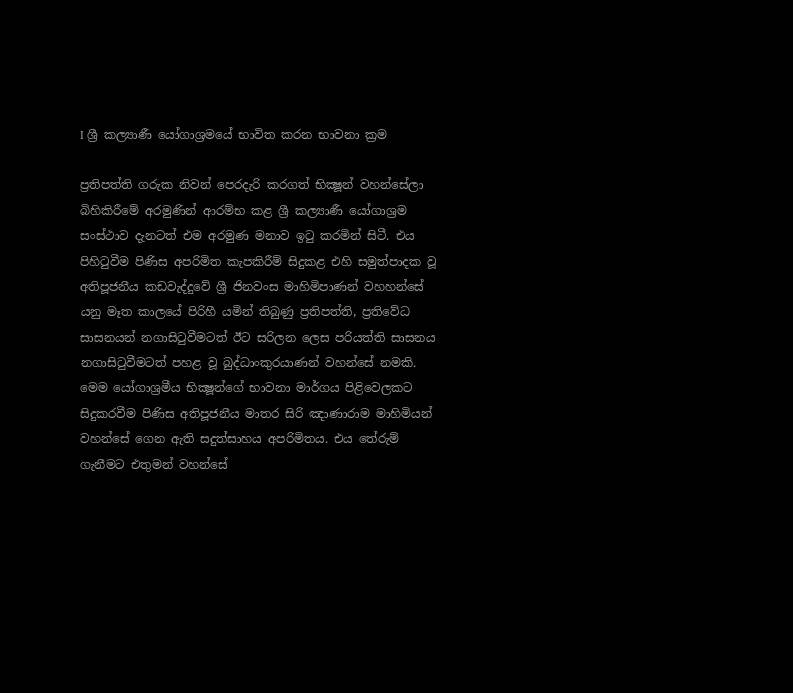I ශ්‍රී කල්‍යාණී යෝගාශ්‍රමයේ භාවිත කරන භාවනා ක්‍රම

ප්‍රතිපත්ති ගරුක නිවන් පෙරදැරි කරගත් භික්‍ෂූන් වහන්සේලා බිහිකිරීමේ අරමුණින් ආරම්භ කළ ශ්‍රී කල්‍යාණී යෝගාශ්‍රම සංස්ථාව දැනටත් එම අරමුණ මනාව ඉටු කරමින් සිටී. එය පිහිටුවීම පිණිස අපරිමිත කැපකිරීම් සිදුකළ එහි සමුත්පාදක වූ අතිපූජනීය කඩවැද්දුවේ ශ්‍රී ජිනවංස මාහිමිපාණන් වහහන්සේ යනු මෑත කාලයේ පිරිහී යමින් තිබුණු ප්‍රතිපත්ති, ප්‍රතිවේධ සාසනයන් නගාසිටුවීමටත් ඊට සරිලන ලෙස පරියත්ති සාසනය නගාසිටුවීමටත් පහළ වූ බුද්ධාංකුරයාණන් වහන්සේ නමකි. මෙම යෝගාශ්‍රමීය භික්‍ෂූන්ගේ භාවනා මාර්ගය පිළිවෙලකට සිදුකරවීම පිණිස අතිපූජනීය මාතර සිරි ඤාණාරාම මාහිමියන් වහන්සේ ගෙන ඇති සදුත්සාහය අපරිමිතය. එය තේරුම් ගැනීමට එතුමන් වහන්සේ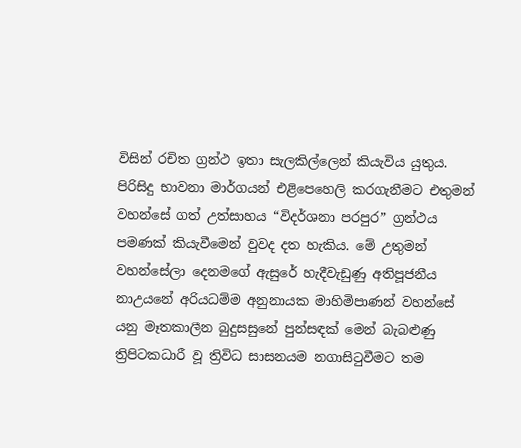විසින් රචිත ග්‍රන්ථ ඉතා සැලකිල්ලෙන් කියැවිය යුතුය. පිරිසිදු භාවනා මාර්ගයන් එළිපෙහෙලි කරගැනීමට එතුමන් වහන්සේ ගත් උත්සාහය “විදර්ශනා පරපුර” ග්‍රන්ථය පමණක් කියැවීමෙන් වුවද දත හැකිය. මේ උතුමන් වහන්සේලා දෙනමගේ ඇසුරේ හැදීවැඩුණු අතිපූජනීය නාඋයනේ අරියධම්ම අනුනායක මාහිමිපාණන් වහන්සේ යනු මෑතකාලීන බුදුසසුනේ පුන්සඳක් මෙන් බැබළුණු ත්‍රිපිටකධාරී වූ ත්‍රිවිධ සාසනයම නගාසිටුවීමට තම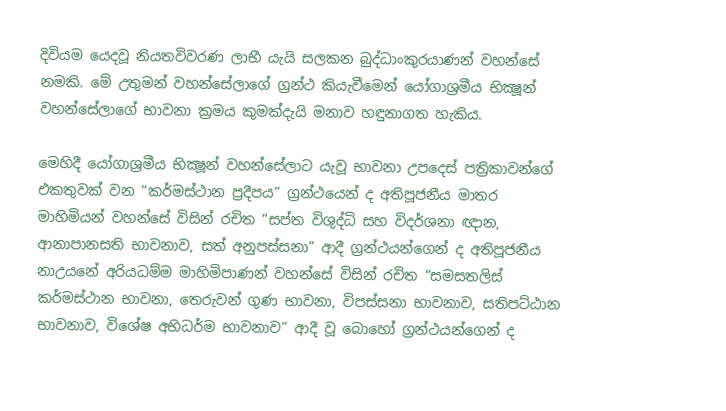දිවියම යෙදවූ නියතවිවරණ ලාභී යැයි සලකන බුද්ධාංකුරයාණන් වහන්සේ නමකි. මේ උතුමන් වහන්සේලාගේ ග්‍රන්ථ කියැවීමෙන් යෝගාශ්‍රමීය භික්‍ෂූන් වහන්සේලාගේ භාවනා ක්‍රමය කුමක්දැයි මනාව හඳුනාගත හැකිය.

මෙහිදී යෝගාශ්‍රමීය භික්‍ෂූන් වහන්සේලාට යැවූ භාවනා උපදෙස් පත්‍රිකාවන්ගේ එකතුවක් වන “කර්මස්ථාන ප්‍රදීපය” ග්‍රන්ථයෙන් ද අතිපූජනීය මාතර මාහිමියන් වහන්සේ විසින් රචිත “සප්ත විශුද්ධි සහ විදර්ශනා ඥාන, ආනාපානසති භාවනාව, සත් අනුපස්සනා” ආදී ග්‍රන්ථයන්ගෙන් ද අතිපූජනීය නාඋයනේ අරියධම්ම මාහිමිපාණන් වහන්සේ විසින් රචිත “සමසතලිස් කර්මස්ථාන භාවනා, තෙරුවන් ගුණ භාවනා, විපස්සනා භාවනාව, සතිපට්ඨාන භාවනාව, විශේෂ අභිධර්ම භාවනාව” ආදී වූ බොහෝ ග්‍රන්ථයන්ගෙන් ද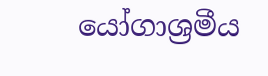යෝගාශ්‍රමීය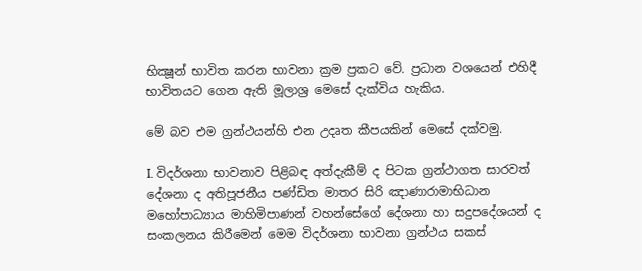භික්‍ෂූන් භාවිත කරන භාවනා ක්‍රම ප්‍රකට වේ. ප්‍රධාන වශයෙන් එහිදී භාවිතයට ගෙන ඇති මූලාශ්‍ර මෙසේ දැක්විය හැකිය.

මේ බව එම ග්‍රන්ථයන්හි එන උදෘත කීපයකින් මෙසේ දක්වමු.

I. විදර්ශනා භාවනාව පිළිබඳ අත්දැකීම් ද පිටක ග්‍රන්ථාගත සාරවත් දේශනා ද අතිපූජනීය පණ්ඩිත මාතර සිරි ඤාණාරාමාභිධාන මහෝපාධ්‍යාය මාහිමිපාණන් වහන්සේගේ දේශනා හා සදුපදේශයන් ද සංකලනය කිරීමෙන් මෙම විදර්ශනා භාවනා ග්‍රන්ථය සකස්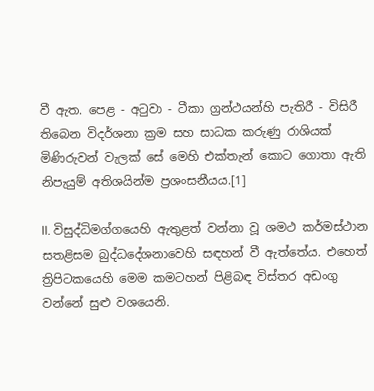වී ඇත. පෙළ - අටුවා - ටීකා ග්‍රන්ථයන්හි පැතිරී - විසිරී තිබෙන විදර්ශනා ක්‍රම සහ සාධක කරුණු රාශියක් මිණිරුවන් වැලක් සේ මෙහි එක්තැන් කොට ගොතා ඇති නිපැයුම් අතිශයින්ම ප්‍රශංසනීයය.[1]

II. විසුද්ධිමග්ගයෙහි ඇතුළත් වන්නා වූ ශමථ කර්මස්ථාන සතළිසම බුද්ධදේශනාවෙහි සඳහන් වී ඇත්තේය. එහෙත් ත්‍රිපිටකයෙහි මෙම කමටහන් පිළිබඳ විස්තර අඩංගු වන්නේ සුළු වශයෙනි.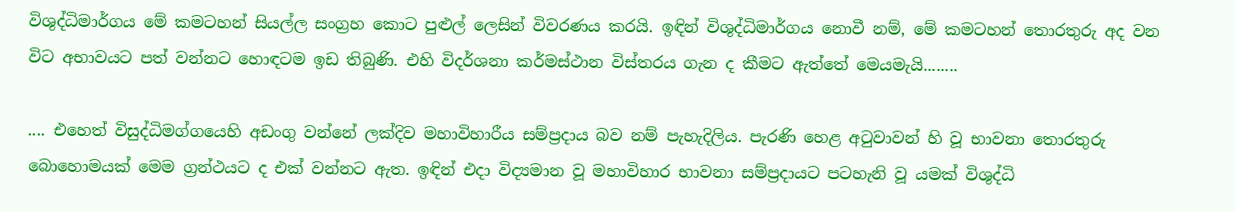විශුද්ධිමාර්ගය මේ කමටහන් සියල්ල සංග්‍රහ කොට පුළුල් ලෙසින් විවරණය කරයි. ඉඳින් විශුද්ධිමාර්ගය නොවී නම්, මේ කමටහන් තොරතුරු අද වන විට අභාවයට පත් වන්නට හොඳටම ඉඩ තිබුණි. එහි විදර්ශනා කර්මස්ථාන විස්තරය ගැන ද කීමට ඇත්තේ මෙයමැයි........

.... එහෙත් විසුද්ධිමග්ගයෙහි අඩංගු වන්නේ ලක්දිව මහාවිහාරීය සම්ප්‍රදාය බව නම් පැහැදිලිය. පැරණි හෙළ අටුවාවන් හි වූ භාවනා තොරතුරු බොහොමයක් මෙම ග්‍රන්ථයට ද එක් වන්නට ඇත. ඉඳින් එදා විද්‍යමාන වූ මහාවිහාර භාවනා සම්ප්‍රදායට පටහැනි වූ යමක් විශුද්ධි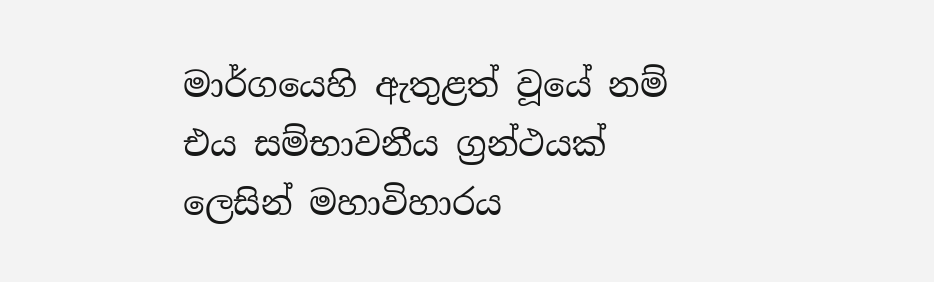මාර්ගයෙහි ඇතුළත් වූයේ නම් එය සම්භාවනීය ග්‍රන්ථයක් ලෙසින් මහාවිහාරය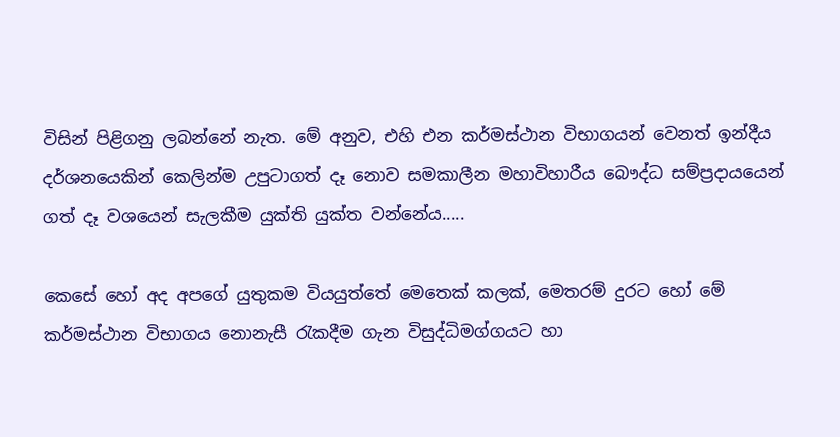විසින් පිළිගනු ලබන්නේ නැත. මේ අනුව, එහි එන කර්මස්ථාන විභාගයන් වෙනත් ඉන්දීය දර්ශනයෙකින් කෙලින්ම උපුටාගත් දෑ නොව සමකාලීන මහාවිහාරීය බෞද්ධ සම්ප්‍රදායයෙන් ගත් දෑ වශයෙන් සැලකීම යුක්ති යුක්ත වන්නේය.....

කෙසේ හෝ අද අපගේ යුතුකම වියයුත්තේ මෙතෙක් කලක්, මෙතරම් දුරට හෝ මේ කර්මස්ථාන විභාගය නොනැසී රැකදීම ගැන විසුද්ධිමග්ගයට හා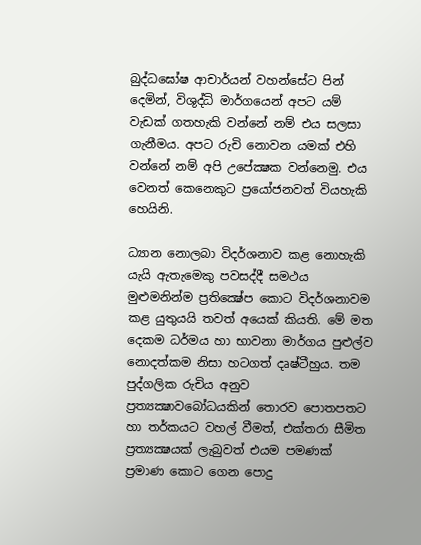බුද්ධඝෝෂ ආචාර්යන් වහන්සේට පින් දෙමින්, විශුද්ධි මාර්ගයෙන් අපට යම් වැඩක් ගතහැකි වන්නේ නම් එය සලසා ගැනීමය. අපට රුචි නොවන යමක් එහි වන්නේ නම් අපි උපේක්‍ෂක වන්නෙමු. එය වෙනත් කෙනෙකුට ප්‍රයෝජනවත් වියහැකි හෙයිනි.

ධ්‍යාන නොලබා විදර්ශනාව කළ නොහැකි යැයි ඇතැමෙකු පවසද්දී සමථය මුළුමනින්ම ප්‍රතික්‍ෂේප කොට විදර්ශනාවම කළ යුතුයයි තවත් අයෙක් කියති. මේ මත දෙකම ධර්මය හා භාවනා මාර්ගය පුළුල්ව නොදත්කම නිසා හටගත් දෘෂ්ටීහුය. තම පුද්ගලික රුචිය අනුව ප්‍රත්‍යක්‍ෂාවබෝධයකින් තොරව පොතපතට හා තර්කයට වහල් වීමත්, එක්තරා සීමිත ප්‍රත්‍යක්‍ෂයක් ලැබුවත් එයම පමණක් ප්‍රමාණ කොට ගෙන පොදු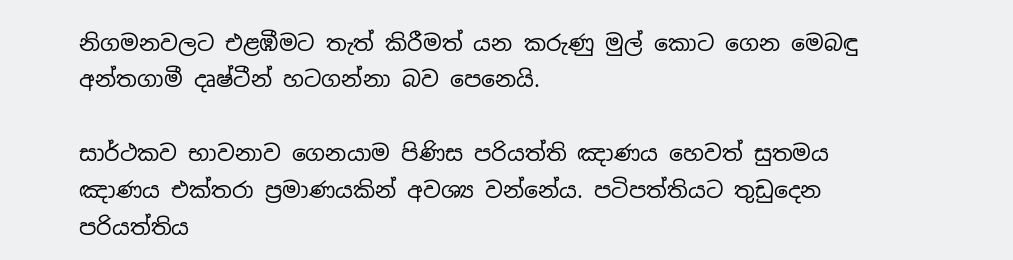නිගමනවලට එළඹීමට තැත් කිරීමත් යන කරුණු මුල් කොට ගෙන මෙබඳු අන්තගාමී දෘෂ්ටීන් හටගන්නා බව පෙනෙයි.

සාර්ථකව භාවනාව ගෙනයාම පිණිස පරියත්ති ඤාණය හෙවත් සුතමය ඤාණය එක්තරා ප්‍රමාණයකින් අවශ්‍ය වන්නේය. පටිපත්තියට තුඩුදෙන පරියත්තිය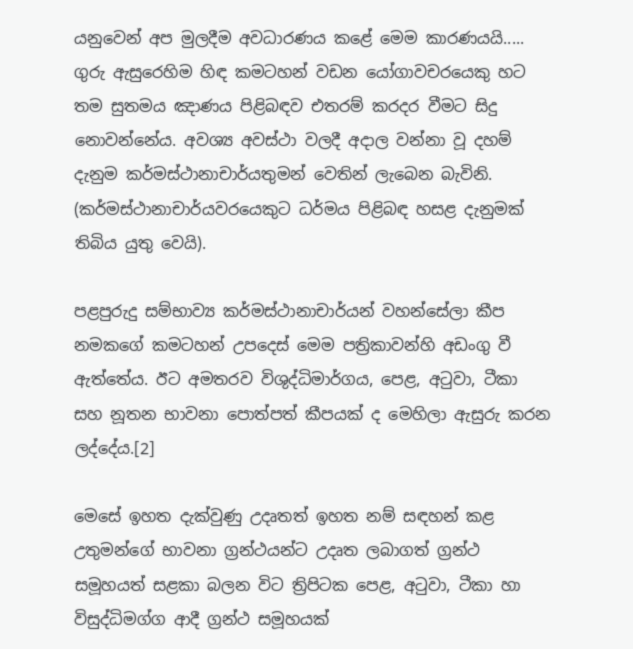යනුවෙන් අප මුලදීම අවධාරණය කළේ මෙම කාරණයයි..... ගුරු ඇසුරෙහිම හිඳ කමටහන් වඩන යෝගාවචරයෙකු හට තම සුතමය ඤාණය පිළිබඳව එතරම් කරදර වීමට සිදු නොවන්නේය. අවශ්‍ය අවස්ථා වලදී අදාල වන්නා වූ දහම් දැනුම කර්මස්ථානාචාර්යතුමන් වෙතින් ලැබෙන බැවිනි. (කර්මස්ථානාචාර්යවරයෙකුට ධර්මය පිළිබඳ හසළ දැනුමක් තිබිය යුතු වෙයි).

පළපුරුදු සම්භාව්‍ය කර්මස්ථානාචාර්යන් වහන්සේලා කීප නමකගේ කමටහන් උපදෙස් මෙම පත්‍රිකාවන්හි අඩංගු වී ඇත්තේය. ඊට අමතරව විශුද්ධිමාර්ගය, පෙළ, අටුවා, ටීකා සහ නූතන භාවනා පොත්පත් කීපයක් ද මෙහිලා ඇසුරු කරන ලද්දේය.[2]

මෙසේ ඉහත දැක්වුණු උදෘතත් ඉහත නම් සඳහන් කළ උතුමන්ගේ භාවනා ග්‍රන්ථයන්ට උදෘත ලබාගත් ග්‍රන්ථ සමූහයත් සළකා බලන විට ත්‍රිපිටක පෙළ, අටුවා, ටීකා හා විසුද්ධිමග්ග ආදී ග්‍රන්ථ සමූහයක්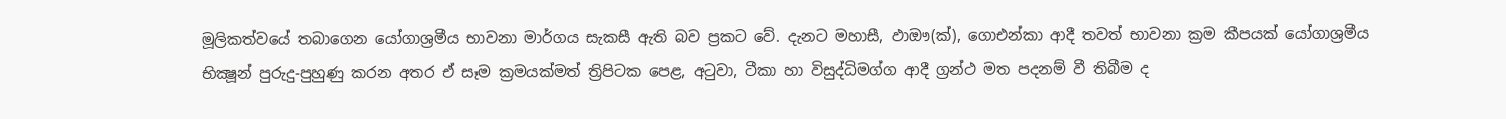මූලිකත්වයේ තබාගෙන යෝගාශ්‍රමීය භාවනා මාර්ගය සැකසී ඇති බව ප්‍රකට වේ. දැනට මහාසී, ඵාඖ(ක්), ගොඑන්කා ආදී තවත් භාවනා ක්‍රම කීපයක් යෝගාශ්‍රමීය භික්‍ෂූන් පුරුදු-පුහුණු කරන අතර ඒ සෑම ක්‍රමයක්මත් ත්‍රිපිටක පෙළ, අටුවා, ටීකා හා විසුද්ධිමග්ග ආදී ග්‍රන්ථ මත පදනම් වී තිබීම ද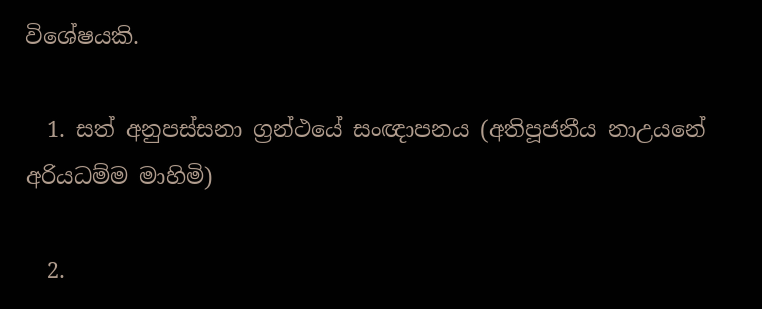විශේෂයකි.

  1. සත් අනුපස්සනා ග්‍රන්ථයේ සංඥාපනය (අතිපූජනීය නාඋයනේ අරියධම්ම මාහිමි)

  2.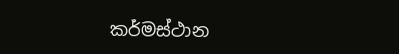කර්මස්ථාන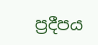ප්‍රදීපය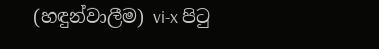(හඳුන්වාලීම) vi-x පිටු